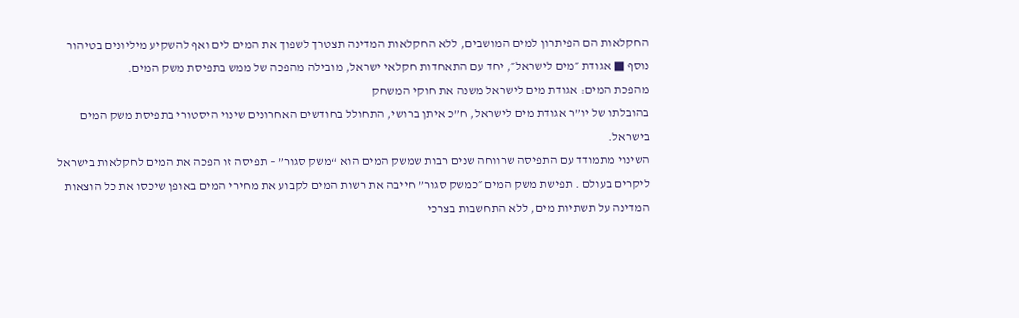החקלאות הם הפיתרון למים המושבים, ללא החקלאות המדינה תצטרך לשפוך את המים לים ואף להשקיע מיליונים בטיהור נוסף ■ אגודת ״מים לישראל״, יחד עם התאחדות חקלאי ישראל, מובילה מהפכה של ממש בתפיסת משק המים.
מהפכת המים: אגודת מים לישראל משנה את חוקי המשחק
בהובלתו של יו”ר אגודת מים לישראל, ח”כ איתן ברושי, התחולל בחודשים האחרונים שינוי היסטורי בתפיסת משק המים בישראל.
השינוי מתמודד עם התפיסה שרווחה שנים רבות שמשק המים הוא “משק סגור” – תפיסה זו הפכה את המים לחקלאות בישראל ליקרים בעולם . תפישת משק המים ״כמשק סגור” חייבה את רשות המים לקבוע את מחירי המים באופן שיכסו את כל הוצאות המדינה על תשתיות מים, ללא התחשבות בצרכי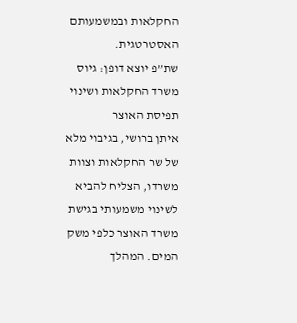החקלאות ובמשמעותם האסטרטגית.
שת”פ יוצא דופן: גיוס משרד החקלאות ושינוי תפיסת האוצר
איתן ברושי, בגיבוי מלא של שר החקלאות וצוות משרדו, הצליח להביא לשינוי משמעותי בגישת משרד האוצר כלפי משק המים. המהלך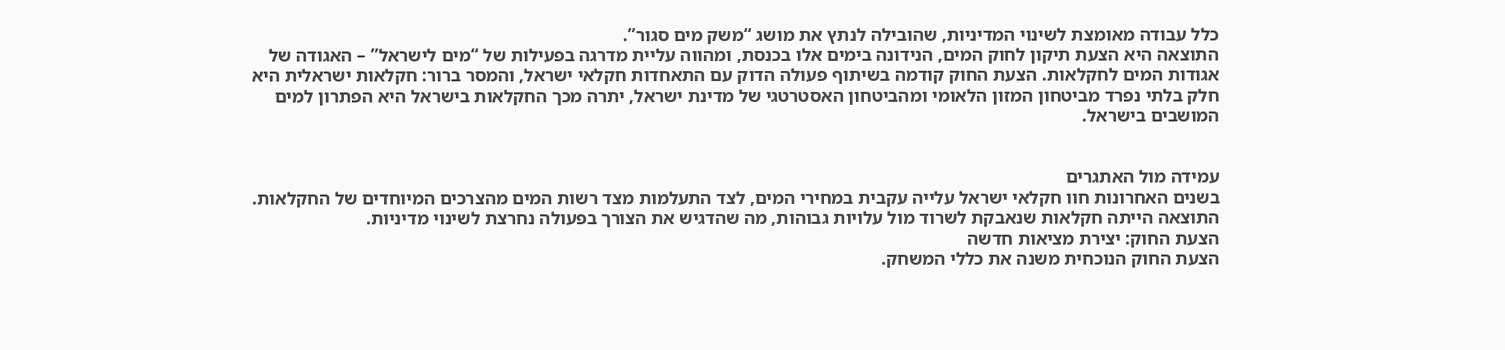כלל עבודה מאומצת לשינוי המדיניות, שהובילה לנתץ את מושג “משק מים סגור”.
התוצאה היא הצעת תיקון לחוק המים, הנידונה בימים אלו בכנסת, ומהווה עליית מדרגה בפעילות של “מים לישראל” – האגודה של אגודות המים לחקלאות. הצעת החוק קודמה בשיתוף פעולה הדוק עם התאחדות חקלאי ישראל, והמסר ברור: חקלאות ישראלית היא חלק בלתי נפרד מביטחון המזון הלאומי ומהביטחון האסטרטגי של מדינת ישראל, יתרה מכך החקלאות בישראל היא הפתרון למים המושבים בישראל.


עמידה מול האתגרים
בשנים האחרונות חוו חקלאי ישראל עלייה עקבית במחירי המים, לצד התעלמות מצד רשות המים מהצרכים המיוחדים של החקלאות. התוצאה הייתה חקלאות שנאבקת לשרוד מול עלויות גבוהות, מה שהדגיש את הצורך בפעולה נחרצת לשינוי מדיניות.
הצעת החוק: יצירת מציאות חדשה
הצעת החוק הנוכחית משנה את כללי המשחק.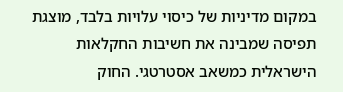במקום מדיניות של כיסוי עלויות בלבד, מוצגת תפיסה שמבינה את חשיבות החקלאות הישראלית כמשאב אסטרטגי. החוק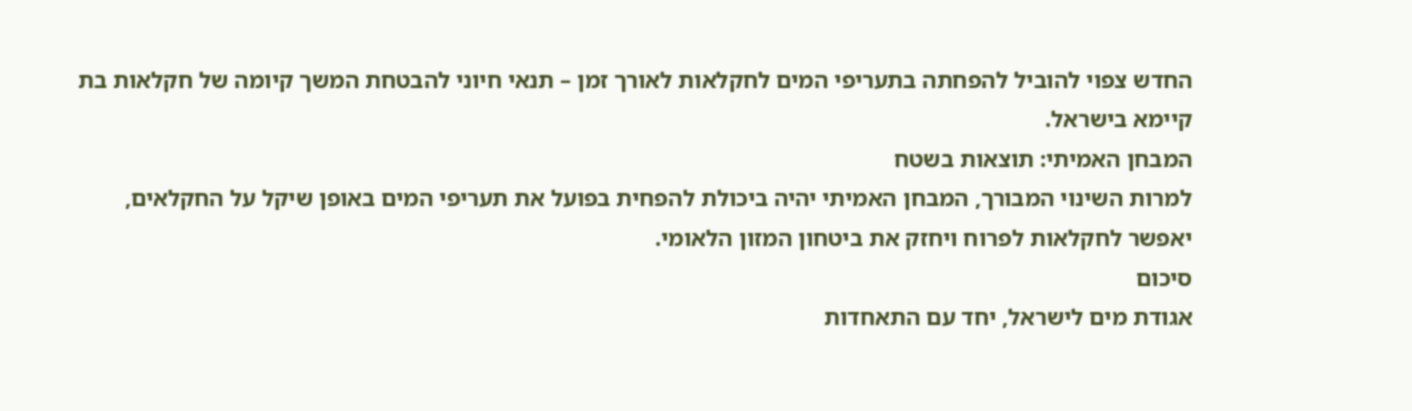החדש צפוי להוביל להפחתה בתעריפי המים לחקלאות לאורך זמן – תנאי חיוני להבטחת המשך קיומה של חקלאות בת קיימא בישראל.
המבחן האמיתי: תוצאות בשטח
למרות השינוי המבורך, המבחן האמיתי יהיה ביכולת להפחית בפועל את תעריפי המים באופן שיקל על החקלאים, יאפשר לחקלאות לפרוח ויחזק את ביטחון המזון הלאומי.
סיכום
אגודת מים לישראל, יחד עם התאחדות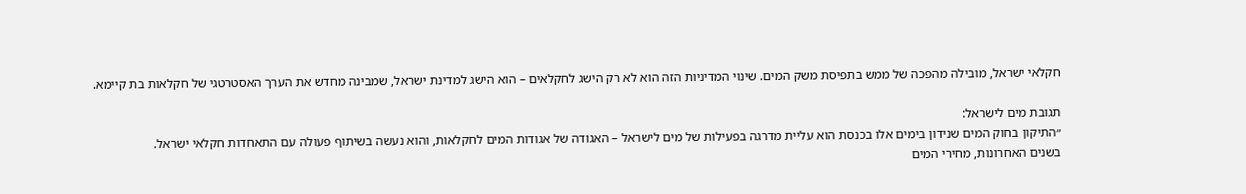חקלאי ישראל, מובילה מהפכה של ממש בתפיסת משק המים. שינוי המדיניות הזה הוא לא רק הישג לחקלאים – הוא הישג למדינת ישראל, שמבינה מחדש את הערך האסטרטגי של חקלאות בת קיימא.

תגובת מים לישראל:
״התיקון בחוק המים שנידון בימים אלו בכנסת הוא עליית מדרגה בפעילות של מים לישראל – האגודה של אגודות המים לחקלאות, והוא נעשה בשיתוף פעולה עם התאחדות חקלאי ישראל.
בשנים האחרונות, מחירי המים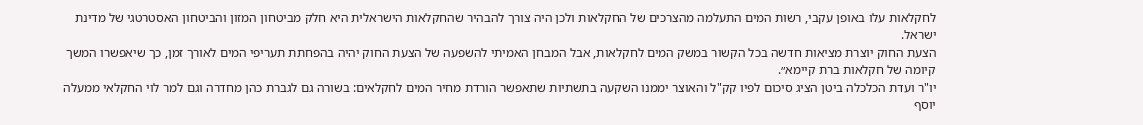לחקלאות עלו באופן עקבי, רשות המים התעלמה מהצרכים של החקלאות ולכן היה צורך להבהיר שהחקלאות הישראלית היא חלק מביטחון המזון והביטחון האסטרטגי של מדינת ישראל.
הצעת החוק יוצרת מציאות חדשה בכל הקשור במשק המים לחקלאות, אבל המבחן האמיתי להשפעה של הצעת החוק יהיה בהפחתת תעריפי המים לאורך זמן, כך שיאפשרו המשך קיומה של חקלאות ברת קיימא״.
יו"ר ועדת הכלכלה ביטן הציג סיכום לפיו קק"ל והאוצר יממנו השקעה בתשתיות שתאפשר הורדת מחיר המים לחקלאים: בשורה גם לגברת כהן מחדרה וגם למר לוי החקלאי ממעלה יוסף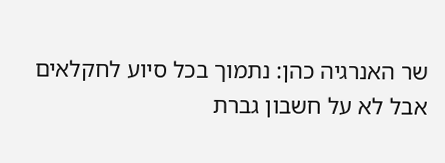שר האנרגיה כהן: נתמוך בכל סיוע לחקלאים אבל לא על חשבון גברת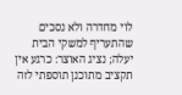לוי מחדרה ולא נסכים שהתעריף למשקי הבית יעלה; נציג האוצר: כרגע אין תקציב מתוכנן תוספתי לזה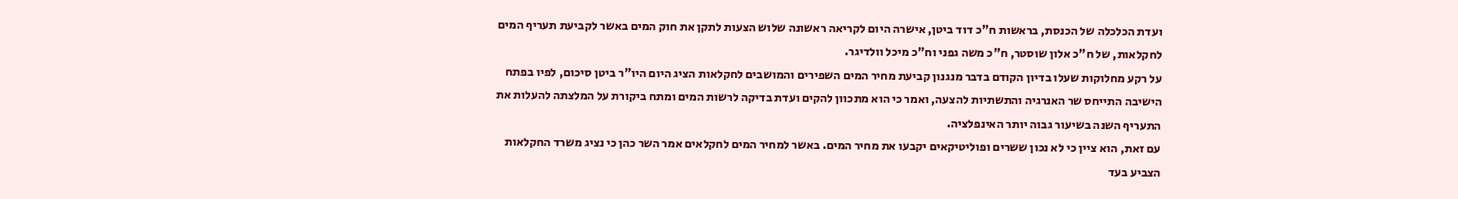ועדת הכלכלה של הכנסת, בראשות ח"כ דוד ביטן, אישרה היום לקריאה ראשונה שלוש הצעות לתקן את חוק המים באשר לקביעת תעריף המים לחקלאות, של ח"כ אלון שוסטר, ח"כ משה גפני וח"כ מיכל וולדיגר.
על רקע מחלוקות שעלו בדיון הקודם בדבר מנגנון קביעת מחיר המים השפירים והמושבים לחקלאות הציג היום היו"ר ביטן סיכום, לפיו בפתח הישיבה התייחס שר האנרגיה והתשתיות להצעה, ואמר כי הוא מתכוון להקים ועדת בדיקה לרשות המים ומתח ביקורת על המלצתה להעלות את התעריף השנה בשיעור גבוה יותר האינפלציה.
עם זאת, הוא ציין כי לא נכון ששרים ופוליטיקאים יקבעו את מחיר המים. באשר למחיר המים לחקלאים אמר השר כהן כי נציג משרד החקלאות הצביע בעד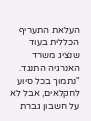העלאת התעריף הכללית בעוד שנציג משרד האנרגיה התנגד. "נתמוך בכל סיוע לחקלאים, אבל לא על חשבון גברת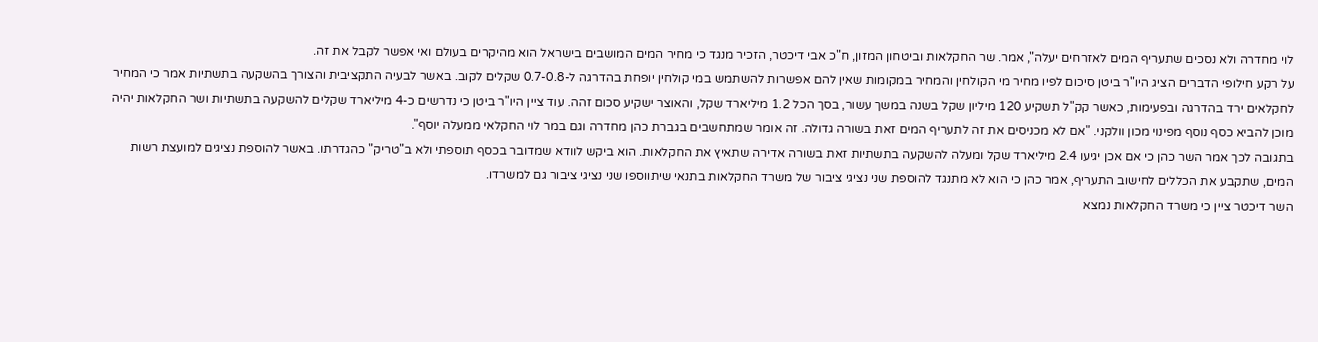לוי מחדרה ולא נסכים שתעריף המים לאזרחים יעלה", אמר. שר החקלאות וביטחון המזון, ח"כ אבי דיכטר, הזכיר מנגד כי מחיר המים המושבים בישראל הוא מהיקרים בעולם ואי אפשר לקבל את זה.
על רקע חילופי הדברים הציג היו"ר ביטן סיכום לפיו מחיר מי הקולחין והמחיר במקומות שאין להם אפשרות להשתמש במי קולחין יופחת בהדרגה ל-0.7-0.8 שקלים לקוב. באשר לבעיה התקציבית והצורך בהשקעה בתשתיות אמר כי המחיר לחקלאים ירד בהדרגה ובפעימות, כאשר קק"ל תשקיע 120 מיליון שקל בשנה במשך עשור, בסך הכל 1.2 מיליארד שקל, והאוצר ישקיע סכום זהה. עוד ציין היו"ר ביטן כי נדרשים כ-4 מיליארד שקלים להשקעה בתשתיות ושר החקלאות יהיה מוכן להביא כסף נוסף מפינוי מכון וולקני. "אם לא מכניסים את זה לתעריף המים זאת בשורה גדולה. זה אומר שמתחשבים בגברת כהן מחדרה וגם במר לוי החקלאי ממעלה יוסף".
בתגובה לכך אמר השר כהן כי אם אכן יגיעו 2.4 מיליארד שקל ומעלה להשקעה בתשתיות זאת בשורה אדירה שתאיץ את החקלאות. הוא ביקש לוודא שמדובר בכסף תוספתי ולא ב"טריק" כהגדרתו. באשר להוספת נציגים למועצת רשות המים, שתקבע את הכללים לחישוב התעריף, אמר כהן כי הוא לא מתנגד להוספת שני נציגי ציבור של משרד החקלאות בתנאי שיתווספו שני נציגי ציבור גם למשרדו.
השר דיכטר ציין כי משרד החקלאות נמצא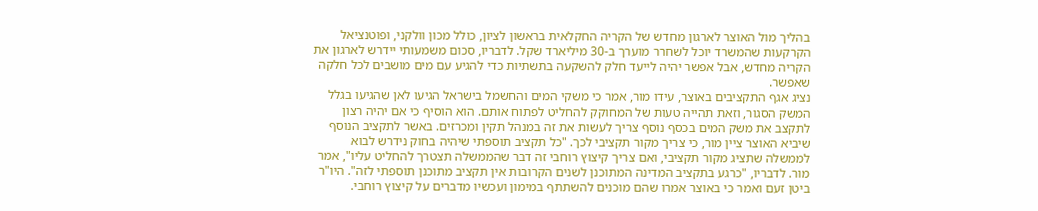בהליך מול האוצר לארגון מחדש של הקריה החקלאית בראשון לציון, כולל מכון וולקני, ופוטנציאל הקרקעות שהמשרד יוכל לשחרר מוערך ב-30 מיליארד שקל. לדבריו, סכום משמעותי יידרש לארגון את הקריה מחדש, אבל אפשר יהיה לייעד חלק להשקעה בתשתיות כדי להגיע עם מים מושבים לכל חלקה שאפשר.
נציג אגף התקציבים באוצר, עידו מור, אמר כי משקי המים והחשמל בישראל הגיעו לאן שהגיעו בגלל המשק הסגור, וזאת תהייה טעות של המחוקק להחליט לפתוח אותם. הוא הוסיף כי אם יהיה רצון לתקצב את משק המים בכסף נוסף צריך לעשות את זה במנהל תקין ומכרזים. באשר לתקציב הנוסף שיביא האוצר ציין מור, כי צריך מקור תקציבי לכך. "כל תקציב תוספתי שיהיה בחוק נידרש לבוא לממשלה שתציג מקור תקציבי, ואם צריך קיצוץ רוחבי זה דבר שהממשלה תצטרך להחליט עליו", אמר מור. לדבריו, "כרגע בתקציב המדינה המתוכנן לשנים הקרובות אין תקציב מתוכנן תוספתי לזה". היו"ר ביטן זעם ואמר כי באוצר אמרו שהם מוכנים להשתתף במימון ועכשיו מדברים על קיצוץ רוחבי.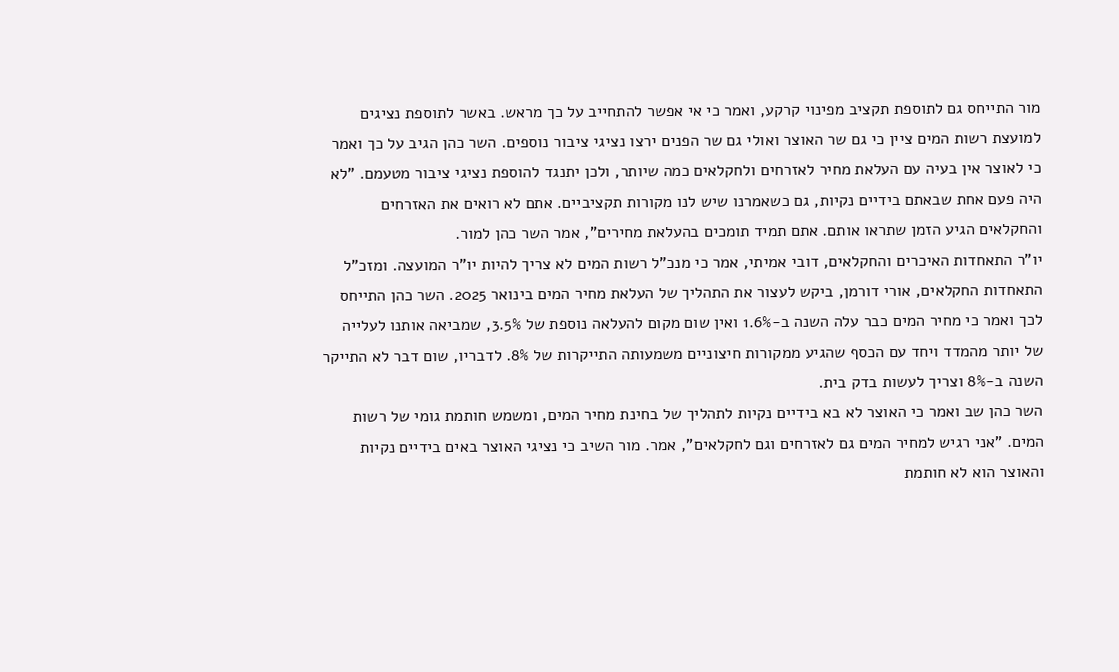מור התייחס גם לתוספת תקציב מפינוי קרקע, ואמר כי אי אפשר להתחייב על כך מראש. באשר לתוספת נציגים למועצת רשות המים ציין כי גם שר האוצר ואולי גם שר הפנים ירצו נציגי ציבור נוספים. השר כהן הגיב על כך ואמר כי לאוצר אין בעיה עם העלאת מחיר לאזרחים ולחקלאים כמה שיותר, ולכן יתנגד להוספת נציגי ציבור מטעמם. "לא היה פעם אחת שבאתם בידיים נקיות, גם כשאמרנו שיש לנו מקורות תקציביים. אתם לא רואים את האזרחים והחקלאים הגיע הזמן שתראו אותם. אתם תמיד תומכים בהעלאת מחירים", אמר השר כהן למור.
יו"ר התאחדות האיכרים והחקלאים, דובי אמיתי, אמר כי מנכ"ל רשות המים לא צריך להיות יו"ר המועצה. ומזכ"ל התאחדות החקלאים, אורי דורמן, ביקש לעצור את התהליך של העלאת מחיר המים בינואר 2025. השר כהן התייחס לכך ואמר כי מחיר המים כבר עלה השנה ב-1.6% ואין שום מקום להעלאה נוספת של 3.5%, שמביאה אותנו לעלייה של יותר מהמדד ויחד עם הכסף שהגיע ממקורות חיצוניים משמעותה התייקרות של 8%. לדבריו, שום דבר לא התייקר השנה ב-8% וצריך לעשות בדק בית.
השר כהן שב ואמר כי האוצר לא בא בידיים נקיות לתהליך של בחינת מחיר המים, ומשמש חותמת גומי של רשות המים. "אני רגיש למחיר המים גם לאזרחים וגם לחקלאים", אמר. מור השיב כי נציגי האוצר באים בידיים נקיות והאוצר הוא לא חותמת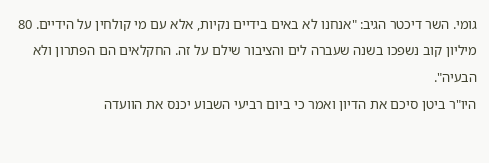גומי. השר דיכטר הגיב: "אנחנו לא באים בידיים נקיות, אלא עם מי קולחין על הידיים. 80 מיליון קוב נשפכו בשנה שעברה לים והציבור שילם על זה. החקלאים הם הפתרון ולא הבעיה".
היו"ר ביטן סיכם את הדיון ואמר כי ביום רביעי השבוע יכנס את הוועדה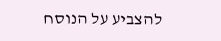להצביע על הנוסח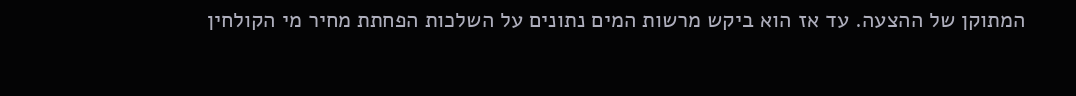המתוקן של ההצעה. עד אז הוא ביקש מרשות המים נתונים על השלכות הפחתת מחיר מי הקולחין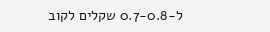ל-0.7-0.8 שקלים לקוב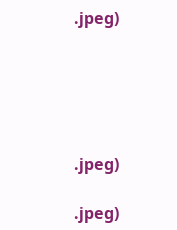.jpeg)





.jpeg)

.jpeg)